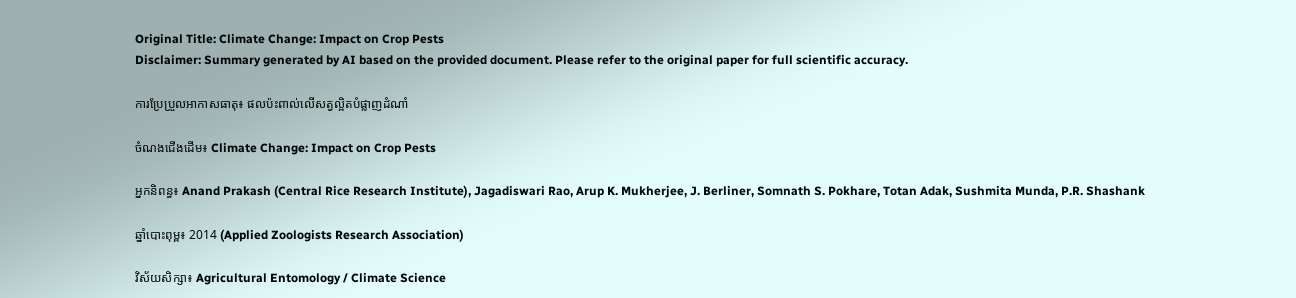Original Title: Climate Change: Impact on Crop Pests
Disclaimer: Summary generated by AI based on the provided document. Please refer to the original paper for full scientific accuracy.

ការប្រែប្រួលអាកាសធាតុ៖ ផលប៉ះពាល់លើសត្វល្អិតបំផ្លាញដំណាំ

ចំណងជើងដើម៖ Climate Change: Impact on Crop Pests

អ្នកនិពន្ធ៖ Anand Prakash (Central Rice Research Institute), Jagadiswari Rao, Arup K. Mukherjee, J. Berliner, Somnath S. Pokhare, Totan Adak, Sushmita Munda, P.R. Shashank

ឆ្នាំបោះពុម្ព៖ 2014 (Applied Zoologists Research Association)

វិស័យសិក្សា៖ Agricultural Entomology / Climate Science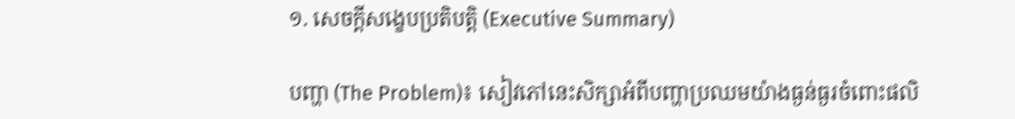១. សេចក្តីសង្ខេបប្រតិបត្តិ (Executive Summary)

បញ្ហា (The Problem)៖ សៀវភៅនេះសិក្សាអំពីបញ្ហាប្រឈមយ៉ាងធ្ងន់ធ្ងរចំពោះផលិ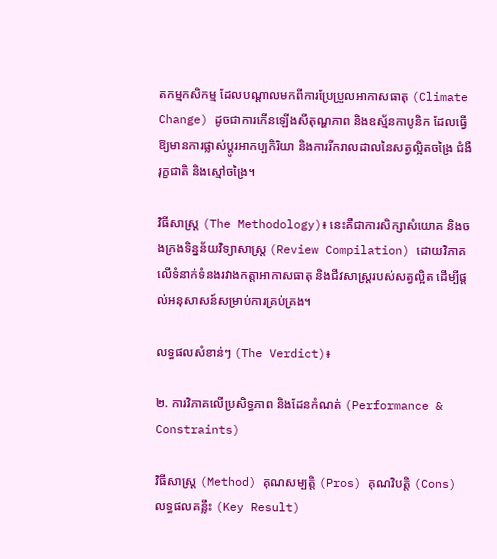តកម្មកសិកម្ម ដែលបណ្តាលមកពីការប្រែប្រួលអាកាសធាតុ (Climate Change) ដូចជាការកើនឡើងសីតុណ្ហភាព និងឧស្ម័នកាបូនិក ដែលធ្វើឱ្យមានការផ្លាស់ប្តូរអាកប្បកិរិយា និងការរីករាលដាលនៃសត្វល្អិតចង្រៃ ជំងឺរុក្ខជាតិ និងស្មៅចង្រៃ។

វិធីសាស្ត្រ (The Methodology)៖ នេះគឺជាការសិក្សាសំយោគ និងចងក្រងទិន្នន័យវិទ្យាសាស្ត្រ (Review Compilation) ដោយវិភាគលើទំនាក់ទំនងរវាងកត្តាអាកាសធាតុ និងជីវសាស្ត្ររបស់សត្វល្អិត ដើម្បីផ្តល់អនុសាសន៍សម្រាប់ការគ្រប់គ្រង។

លទ្ធផលសំខាន់ៗ (The Verdict)៖

២. ការវិភាគលើប្រសិទ្ធភាព និងដែនកំណត់ (Performance & Constraints)

វិធីសាស្ត្រ (Method) គុណសម្បត្តិ (Pros) គុណវិបត្តិ (Cons) លទ្ធផលគន្លឹះ (Key Result)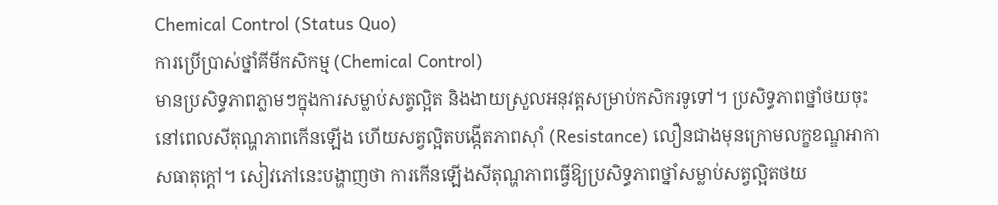Chemical Control (Status Quo)
ការប្រើប្រាស់ថ្នាំគីមីកសិកម្ម (Chemical Control)
មានប្រសិទ្ធភាពភ្លាមៗក្នុងការសម្លាប់សត្វល្អិត និងងាយស្រួលអនុវត្តសម្រាប់កសិករទូទៅ។ ប្រសិទ្ធភាពថ្នាំថយចុះនៅពេលសីតុណ្ហភាពកើនឡើង ហើយសត្វល្អិតបង្កើតភាពស៊ាំ (Resistance) លឿនជាងមុនក្រោមលក្ខខណ្ឌអាកាសធាតុក្តៅ។ សៀវភៅនេះបង្ហាញថា ការកើនឡើងសីតុណ្ហភាពធ្វើឱ្យប្រសិទ្ធភាពថ្នាំសម្លាប់សត្វល្អិតថយ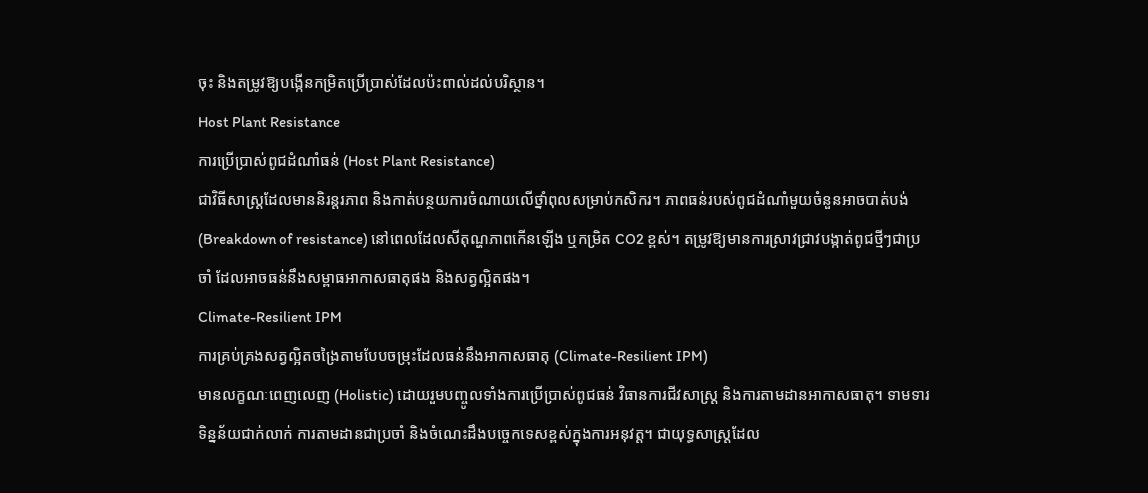ចុះ និងតម្រូវឱ្យបង្កើនកម្រិតប្រើប្រាស់ដែលប៉ះពាល់ដល់បរិស្ថាន។
Host Plant Resistance
ការប្រើប្រាស់ពូជដំណាំធន់ (Host Plant Resistance)
ជាវិធីសាស្ត្រដែលមាននិរន្តរភាព និងកាត់បន្ថយការចំណាយលើថ្នាំពុលសម្រាប់កសិករ។ ភាពធន់របស់ពូជដំណាំមួយចំនួនអាចបាត់បង់ (Breakdown of resistance) នៅពេលដែលសីតុណ្ហភាពកើនឡើង ឬកម្រិត CO2 ខ្ពស់។ តម្រូវឱ្យមានការស្រាវជ្រាវបង្កាត់ពូជថ្មីៗជាប្រចាំ ដែលអាចធន់នឹងសម្ពាធអាកាសធាតុផង និងសត្វល្អិតផង។
Climate-Resilient IPM
ការគ្រប់គ្រងសត្វល្អិតចង្រៃតាមបែបចម្រុះដែលធន់នឹងអាកាសធាតុ (Climate-Resilient IPM)
មានលក្ខណៈពេញលេញ (Holistic) ដោយរួមបញ្ចូលទាំងការប្រើប្រាស់ពូជធន់ វិធានការជីវសាស្រ្ត និងការតាមដានអាកាសធាតុ។ ទាមទារទិន្នន័យជាក់លាក់ ការតាមដានជាប្រចាំ និងចំណេះដឹងបច្ចេកទេសខ្ពស់ក្នុងការអនុវត្ត។ ជាយុទ្ធសាស្ត្រដែល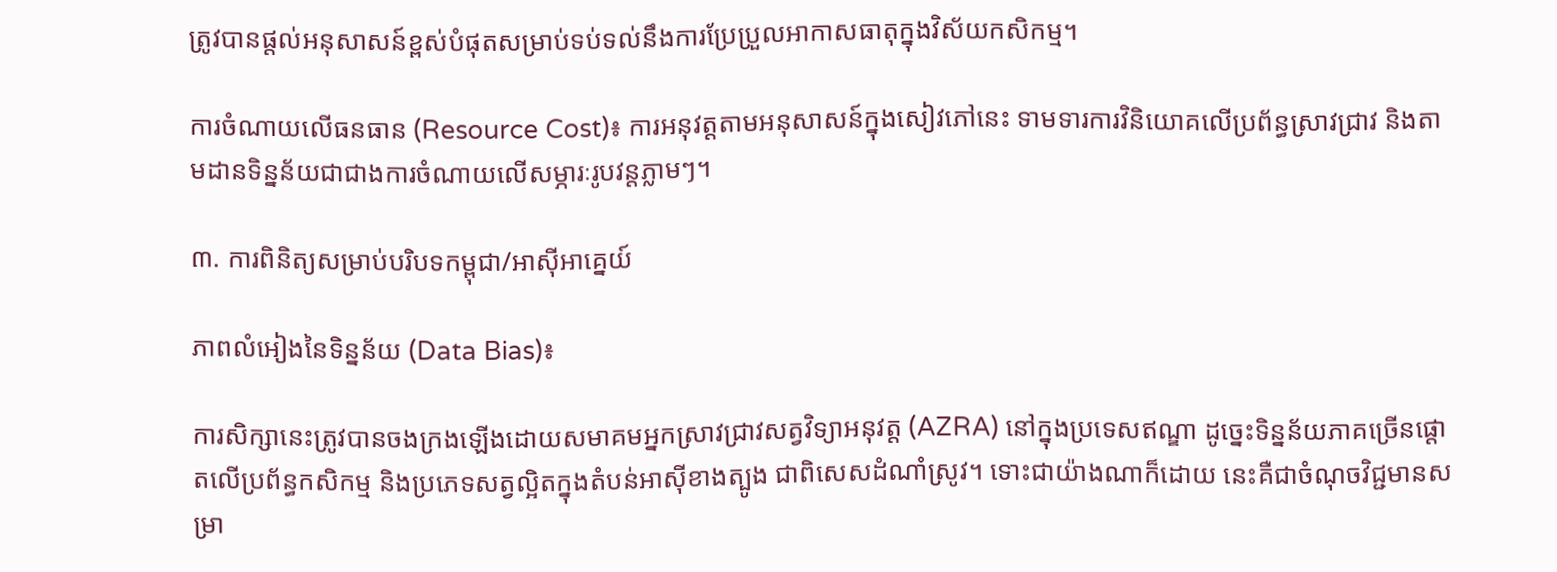ត្រូវបានផ្តល់អនុសាសន៍ខ្ពស់បំផុតសម្រាប់ទប់ទល់នឹងការប្រែប្រួលអាកាសធាតុក្នុងវិស័យកសិកម្ម។

ការចំណាយលើធនធាន (Resource Cost)៖ ការអនុវត្តតាមអនុសាសន៍ក្នុងសៀវភៅនេះ ទាមទារការវិនិយោគលើប្រព័ន្ធស្រាវជ្រាវ និងតាមដានទិន្នន័យជាជាងការចំណាយលើសម្ភារៈរូបវន្តភ្លាមៗ។

៣. ការពិនិត្យសម្រាប់បរិបទកម្ពុជា/អាស៊ីអាគ្នេយ៍

ភាពលំអៀងនៃទិន្នន័យ (Data Bias)៖

ការសិក្សានេះត្រូវបានចងក្រងឡើងដោយសមាគមអ្នកស្រាវជ្រាវសត្វវិទ្យាអនុវត្ត (AZRA) នៅក្នុងប្រទេសឥណ្ឌា ដូច្នេះទិន្នន័យភាគច្រើនផ្តោតលើប្រព័ន្ធកសិកម្ម និងប្រភេទសត្វល្អិតក្នុងតំបន់អាស៊ីខាងត្បូង ជាពិសេសដំណាំស្រូវ។ ទោះជាយ៉ាងណាក៏ដោយ នេះគឺជាចំណុចវិជ្ជមានសម្រា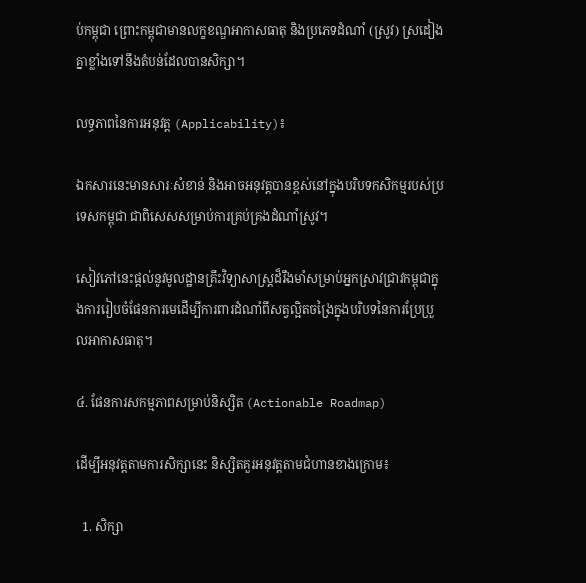ប់កម្ពុជា ព្រោះកម្ពុជាមានលក្ខខណ្ឌអាកាសធាតុ និងប្រភេទដំណាំ (ស្រូវ) ស្រដៀងគ្នាខ្លាំងទៅនឹងតំបន់ដែលបានសិក្សា។

លទ្ធភាពនៃការអនុវត្ត (Applicability)៖

ឯកសារនេះមានសារៈសំខាន់ និងអាចអនុវត្តបានខ្ពស់នៅក្នុងបរិបទកសិកម្មរបស់ប្រទេសកម្ពុជា ជាពិសេសសម្រាប់ការគ្រប់គ្រងដំណាំស្រូវ។

សៀវភៅនេះផ្តល់នូវមូលដ្ឋានគ្រឹះវិទ្យាសាស្ត្រដ៏រឹងមាំសម្រាប់អ្នកស្រាវជ្រាវកម្ពុជាក្នុងការរៀបចំផែនការមេដើម្បីការពារដំណាំពីសត្វល្អិតចង្រៃក្នុងបរិបទនៃការប្រែប្រួលអាកាសធាតុ។

៤. ផែនការសកម្មភាពសម្រាប់និស្សិត (Actionable Roadmap)

ដើម្បីអនុវត្តតាមការសិក្សានេះ និស្សិតគួរអនុវត្តតាមជំហានខាងក្រោម៖

  1. សិក្សា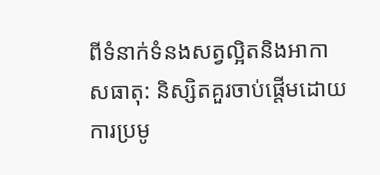ពីទំនាក់ទំនងសត្វល្អិតនិងអាកាសធាតុ: និស្សិតគួរចាប់ផ្តើមដោយការប្រមូ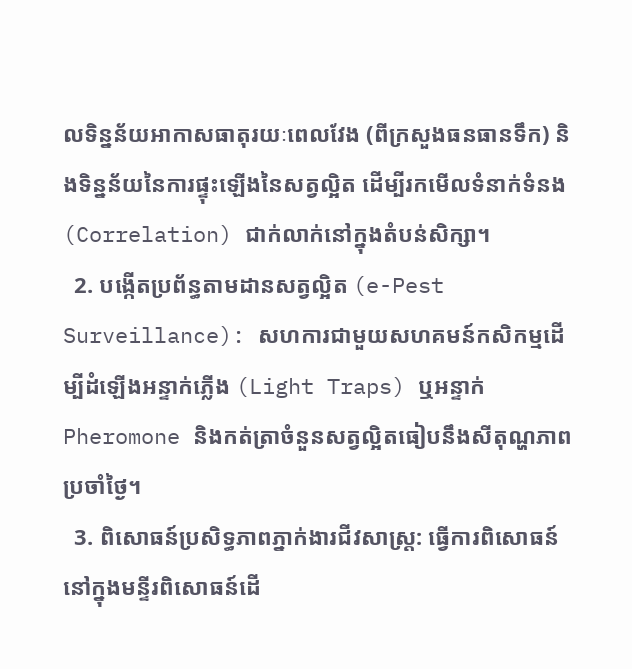លទិន្នន័យអាកាសធាតុរយៈពេលវែង (ពីក្រសួងធនធានទឹក) និងទិន្នន័យនៃការផ្ទុះឡើងនៃសត្វល្អិត ដើម្បីរកមើលទំនាក់ទំនង (Correlation) ជាក់លាក់នៅក្នុងតំបន់សិក្សា។
  2. បង្កើតប្រព័ន្ធតាមដានសត្វល្អិត (e-Pest Surveillance): សហការជាមួយសហគមន៍កសិកម្មដើម្បីដំឡើងអន្ទាក់ភ្លើង (Light Traps) ឬអន្ទាក់ Pheromone និងកត់ត្រាចំនួនសត្វល្អិតធៀបនឹងសីតុណ្ហភាពប្រចាំថ្ងៃ។
  3. ពិសោធន៍ប្រសិទ្ធភាពភ្នាក់ងារជីវសាស្រ្ត: ធ្វើការពិសោធន៍នៅក្នុងមន្ទីរពិសោធន៍ដើ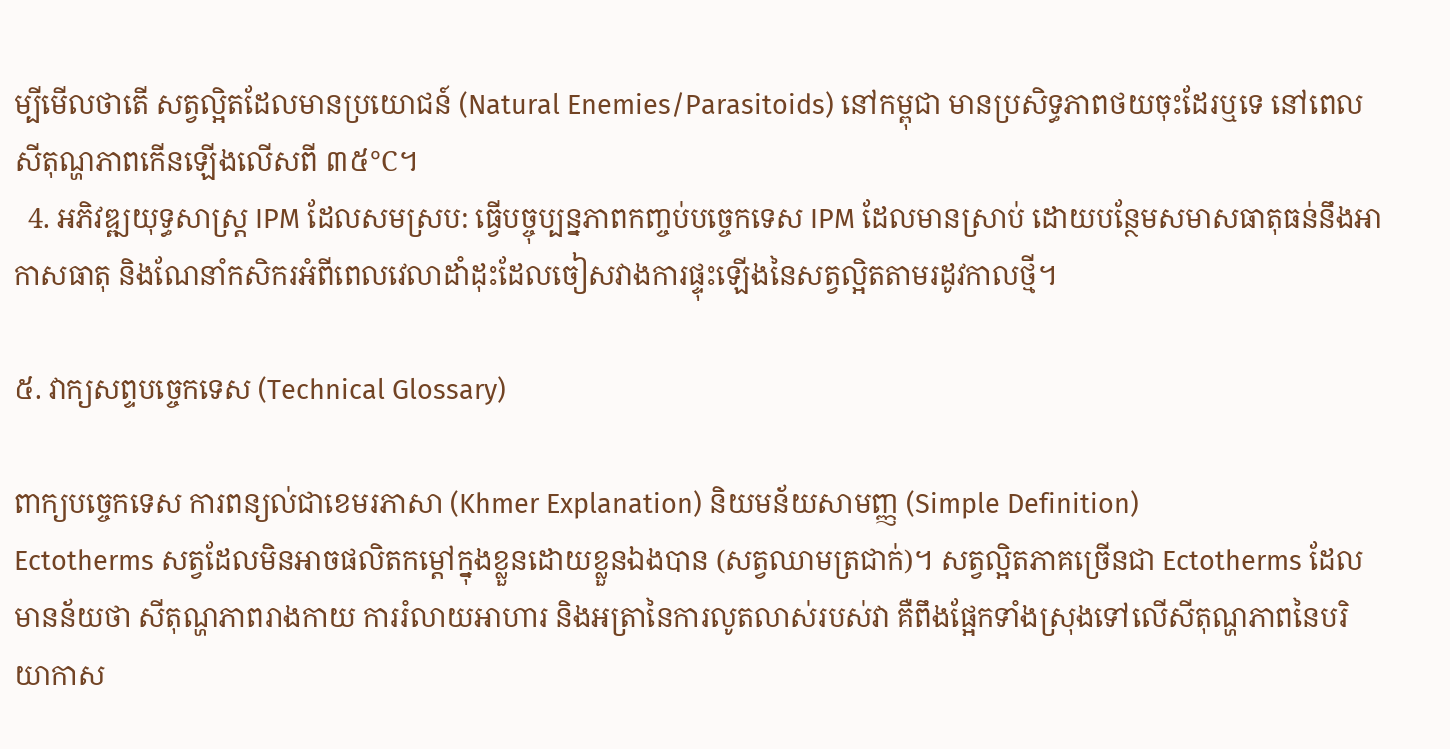ម្បីមើលថាតើ សត្វល្អិតដែលមានប្រយោជន៍ (Natural Enemies/Parasitoids) នៅកម្ពុជា មានប្រសិទ្ធភាពថយចុះដែរឬទេ នៅពេលសីតុណ្ហភាពកើនឡើងលើសពី ៣៥°C។
  4. អភិវឌ្ឍយុទ្ធសាស្ត្រ IPM ដែលសមស្រប: ធ្វើបច្ចុប្បន្នភាពកញ្ចប់បច្ចេកទេស IPM ដែលមានស្រាប់ ដោយបន្ថែមសមាសធាតុធន់នឹងអាកាសធាតុ និងណែនាំកសិករអំពីពេលវេលាដាំដុះដែលចៀសវាងការផ្ទុះឡើងនៃសត្វល្អិតតាមរដូវកាលថ្មី។

៥. វាក្យសព្ទបច្ចេកទេស (Technical Glossary)

ពាក្យបច្ចេកទេស ការពន្យល់ជាខេមរភាសា (Khmer Explanation) និយមន័យសាមញ្ញ (Simple Definition)
Ectotherms សត្វដែលមិនអាចផលិតកម្ដៅក្នុងខ្លួនដោយខ្លួនឯងបាន (សត្វឈាមត្រជាក់)។ សត្វល្អិតភាគច្រើនជា Ectotherms ដែលមានន័យថា សីតុណ្ហភាពរាងកាយ ការរំលាយអាហារ និងអត្រានៃការលូតលាស់របស់វា គឺពឹងផ្អែកទាំងស្រុងទៅលើសីតុណ្ហភាពនៃបរិយាកាស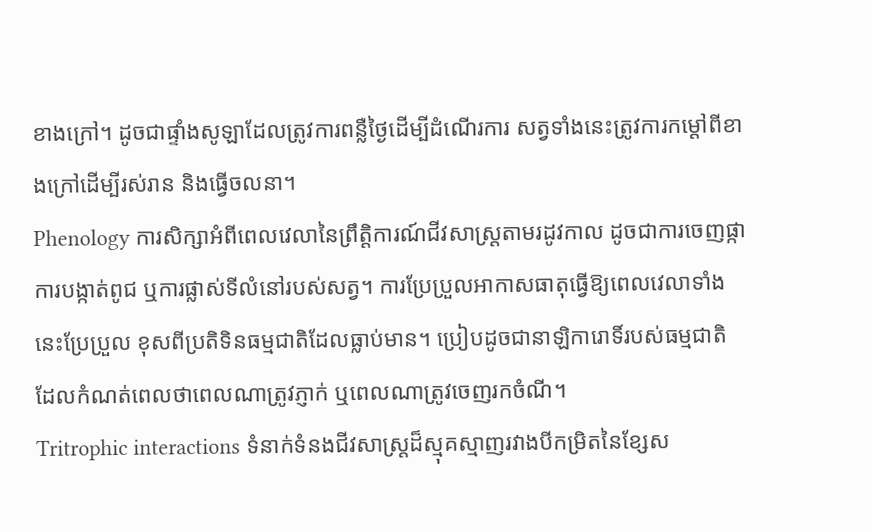ខាងក្រៅ។ ដូចជាផ្ទាំងសូឡាដែលត្រូវការពន្លឺថ្ងៃដើម្បីដំណើរការ សត្វទាំងនេះត្រូវការកម្ដៅពីខាងក្រៅដើម្បីរស់រាន និងធ្វើចលនា។
Phenology ការសិក្សាអំពីពេលវេលានៃព្រឹត្តិការណ៍ជីវសាស្ត្រតាមរដូវកាល ដូចជាការចេញផ្កា ការបង្កាត់ពូជ ឬការផ្លាស់ទីលំនៅរបស់សត្វ។ ការប្រែប្រួលអាកាសធាតុធ្វើឱ្យពេលវេលាទាំងនេះប្រែប្រួល ខុសពីប្រតិទិនធម្មជាតិដែលធ្លាប់មាន។ ប្រៀបដូចជានាឡិការោទិ៍របស់ធម្មជាតិ ដែលកំណត់ពេលថាពេលណាត្រូវភ្ញាក់ ឬពេលណាត្រូវចេញរកចំណី។
Tritrophic interactions ទំនាក់ទំនងជីវសាស្រ្តដ៏ស្មុគស្មាញរវាងបីកម្រិតនៃខ្សែស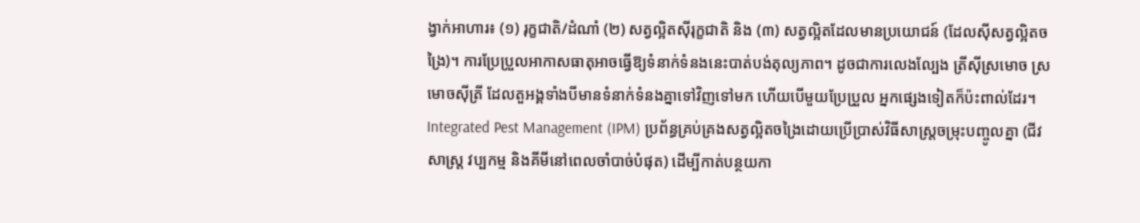ង្វាក់អាហារ៖ (១) រុក្ខជាតិ/ដំណាំ (២) សត្វល្អិតស៊ីរុក្ខជាតិ និង (៣) សត្វល្អិតដែលមានប្រយោជន៍ (ដែលស៊ីសត្វល្អិតចង្រៃ)។ ការប្រែប្រួលអាកាសធាតុអាចធ្វើឱ្យទំនាក់ទំនងនេះបាត់បង់តុល្យភាព។ ដូចជាការលេងល្បែង ត្រីស៊ីស្រមោច ស្រមោចស៊ីត្រី ដែលតួអង្គទាំងបីមានទំនាក់ទំនងគ្នាទៅវិញទៅមក ហើយបើមួយប្រែប្រួល អ្នកផ្សេងទៀតក៏ប៉ះពាល់ដែរ។
Integrated Pest Management (IPM) ប្រព័ន្ធគ្រប់គ្រងសត្វល្អិតចង្រៃដោយប្រើប្រាស់វិធីសាស្ត្រចម្រុះបញ្ចូលគ្នា (ជីវសាស្រ្ត វប្បកម្ម និងគីមីនៅពេលចាំបាច់បំផុត) ដើម្បីកាត់បន្ថយកា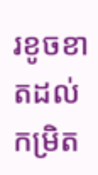រខូចខាតដល់កម្រិត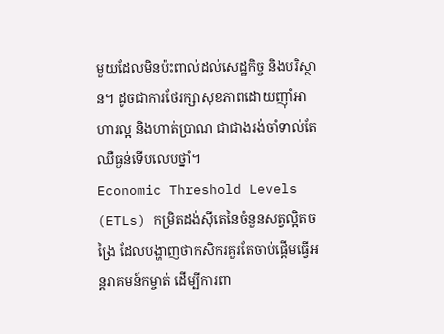មួយដែលមិនប៉ះពាល់ដល់សេដ្ឋកិច្ច និងបរិស្ថាន។ ដូចជាការថែរក្សាសុខភាពដោយញ៉ាំអាហារល្អ និងហាត់ប្រាណ ជាជាងរង់ចាំទាល់តែឈឺធ្ងន់ទើបលេបថ្នាំ។
Economic Threshold Levels (ETLs) កម្រិតដង់ស៊ីតេនៃចំនួនសត្វល្អិតចង្រៃ ដែលបង្ហាញថាកសិករគួរតែចាប់ផ្តើមធ្វើអន្តរាគមន៍កម្ចាត់ ដើម្បីការពា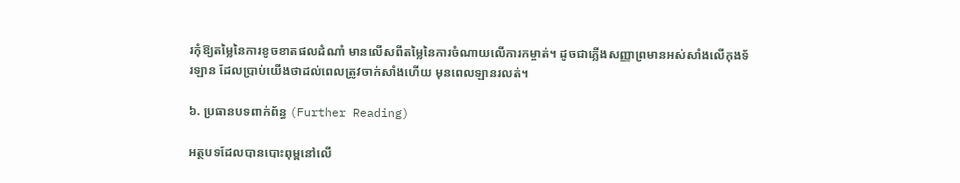រកុំឱ្យតម្លៃនៃការខូចខាតផលដំណាំ មានលើសពីតម្លៃនៃការចំណាយលើការកម្ចាត់។ ដូចជាភ្លើងសញ្ញាព្រមានអស់សាំងលើកុងទ័រឡាន ដែលប្រាប់យើងថាដល់ពេលត្រូវចាក់សាំងហើយ មុនពេលឡានរលត់។

៦. ប្រធានបទពាក់ព័ន្ធ (Further Reading)

អត្ថបទដែលបានបោះពុម្ពនៅលើ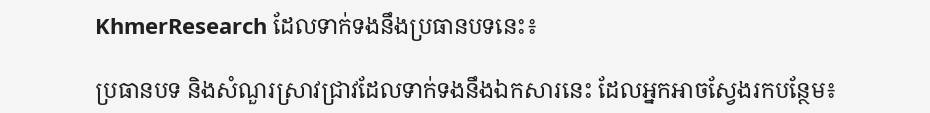KhmerResearch ដែលទាក់ទងនឹងប្រធានបទនេះ៖

ប្រធានបទ និងសំណួរស្រាវជ្រាវដែលទាក់ទងនឹងឯកសារនេះ ដែលអ្នកអាចស្វែងរកបន្ថែម៖